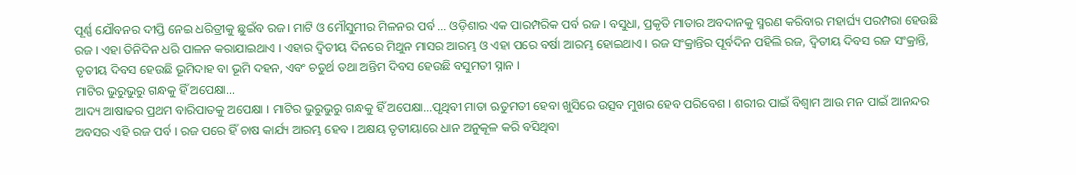ପୂର୍ଣ୍ଣ ଯୌବନର ଦୀପ୍ତି ନେଇ ଧରିତ୍ରୀକୁ ଛୁଇଁବ ରଜ। ମାଟି ଓ ମୌସୁମୀର ମିଳନର ପର୍ବ … ଓଡ଼ିଶାର ଏକ ପାରମ୍ପରିକ ପର୍ବ ରଜ । ବସୁଧା, ପ୍ରକୃତି ମାତାର ଅବଦାନକୁ ସ୍ମରଣ କରିବାର ମହାର୍ଘ୍ୟ ପରମ୍ପରା ହେଉଛି ରଜ । ଏହା ତିନିଦିନ ଧରି ପାଳନ କରାଯାଇଥାଏ । ଏହାର ଦ୍ଵିତୀୟ ଦିନରେ ମିଥୁନ ମାସର ଆରମ୍ଭ ଓ ଏହା ପରେ ବର୍ଷା ଆରମ୍ଭ ହୋଇଥାଏ । ରଜ ସଂକ୍ରାନ୍ତିର ପୂର୍ବଦିନ ପହିଲି ରଜ, ଦ୍ଵିତୀୟ ଦିବସ ରଜ ସଂକ୍ରାନ୍ତି, ତୃତୀୟ ଦିବସ ହେଉଛି ଭୂମିଦାହ ବା ଭୂମି ଦହନ, ଏବଂ ଚତୁର୍ଥ ତଥା ଅନ୍ତିମ ଦିବସ ହେଉଛି ବସୁମତୀ ସ୍ନାନ ।
ମାଟିର ଭୁରୁଭୁରୁ ଗନ୍ଧକୁ ହିଁ ଅପେକ୍ଷା…
ଆଦ୍ୟ ଆଷାଢର ପ୍ରଥମ ବାରିପାତକୁ ଅପେକ୍ଷା । ମାଟିର ଭୁରୁଭୁରୁ ଗନ୍ଧକୁ ହିଁ ଅପେକ୍ଷା…ପୃଥିବୀ ମାତା ଋତୁମତୀ ହେବା ଖୁସିରେ ଉତ୍ସବ ମୁଖର ହେବ ପରିବେଶ । ଶରୀର ପାଇଁ ବିଶ୍ଵାମ ଆଉ ମନ ପାଇଁ ଆନନ୍ଦର ଅବସର ଏହି ରଜ ପର୍ବ । ରଜ ପରେ ହିଁ ଚାଷ କାର୍ଯ୍ୟ ଆରମ୍ଭ ହେବ । ଅକ୍ଷୟ ତୃତୀୟାରେ ଧାନ ଅନୁକୂଳ କରି ବସିଥିବା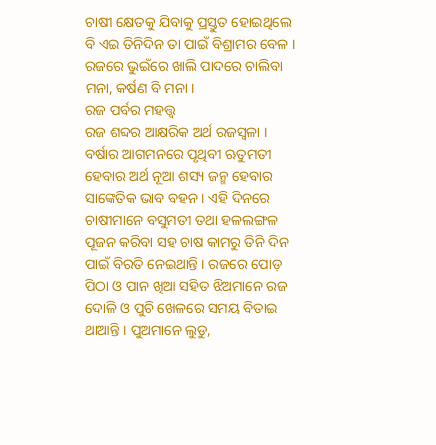ଚାଷୀ କ୍ଷେତକୁ ଯିବାକୁ ପ୍ରସ୍ତୁତ ହୋଇଥିଲେ ବି ଏଇ ତିନିଦିନ ତା ପାଇଁ ବିଶ୍ରାମର ବେଳ । ରଜରେ ଭୁଇଁରେ ଖାଲି ପାଦରେ ଚାଲିବା ମନା, କର୍ଷଣ ବି ମନା ।
ରଜ ପର୍ବର ମହତ୍ତ୍ଵ
ରଜ ଶବ୍ଦର ଆକ୍ଷରିକ ଅର୍ଥ ରଜସ୍ୱଳା । ବର୍ଷାର ଆଗମନରେ ପୃଥିବୀ ଋତୁମତୀ ହେବାର ଅର୍ଥ ନୂଆ ଶସ୍ୟ ଜନ୍ମ ହେବାର ସାଙ୍କେତିକ ଭାବ ବହନ । ଏହି ଦିନରେ ଚାଷୀମାନେ ବସୁମତୀ ତଥା ହଳଲଙ୍ଗଳ ପୂଜନ କରିବା ସହ ଚାଷ କାମରୁ ତିନି ଦିନ ପାଇଁ ବିରତି ନେଇଥାନ୍ତି । ରଜରେ ପୋଡ଼ ପିଠା ଓ ପାନ ଖିଆ ସହିତ ଝିଅମାନେ ରଜ ଦୋଳି ଓ ପୁଚି ଖେଳରେ ସମୟ ବିତାଇ ଥାଆନ୍ତି । ପୁଅମାନେ ଲୁଡୁ,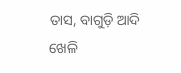ତାସ, ବାଗୁଡ଼ି ଆଦି ଖେଳି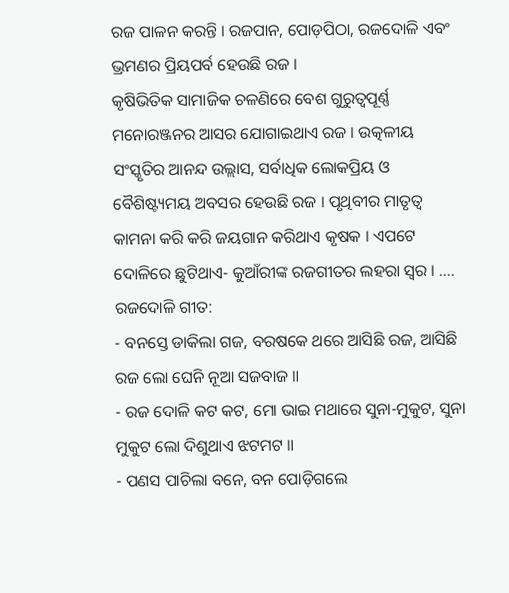ରଜ ପାଳନ କରନ୍ତି । ରଜପାନ, ପୋଡ଼ପିଠା, ରଜଦୋଳି ଏବଂ ଭ୍ରମଣର ପ୍ରିୟପର୍ବ ହେଉଛି ରଜ ।
କୃଷିଭିତିକ ସାମାଜିକ ଚଳଣିରେ ବେଶ ଗୁରୁତ୍ୱପୂର୍ଣ୍ଣ ମନୋରଞ୍ଜନର ଆସର ଯୋଗାଇଥାଏ ରଜ । ଉତ୍କଳୀୟ ସଂସ୍କୃତିର ଆନନ୍ଦ ଉଲ୍ଲାସ, ସର୍ବାଧିକ ଲୋକପ୍ରିୟ ଓ ବୈଶିଷ୍ଟ୍ୟମୟ ଅବସର ହେଉଛି ରଜ । ପୃଥିବୀର ମାତୃତ୍ଵ କାମନା କରି କରି ଜୟଗାନ କରିଥାଏ କୃଷକ । ଏପଟେ ଦୋଳିରେ ଛୁଟିଥାଏ- କୁଆଁରୀଙ୍କ ରଜଗୀତର ଲହରା ସ୍ଵର । ….
ରଜଦୋଳି ଗୀତ:
- ବନସ୍ତେ ଡାକିଲା ଗଜ, ବରଷକେ ଥରେ ଆସିଛି ରଜ, ଆସିଛି ରଜ ଲୋ ଘେନି ନୂଆ ସଜବାଜ ॥
- ରଜ ଦୋଳି କଟ କଟ, ମୋ ଭାଇ ମଥାରେ ସୁନା-ମୁକୁଟ, ସୁନା ମୁକୁଟ ଲୋ ଦିଶୁଥାଏ ଝଟମଟ ॥
- ପଣସ ପାଚିଲା ବନେ, ବନ ପୋଡ଼ିଗଲେ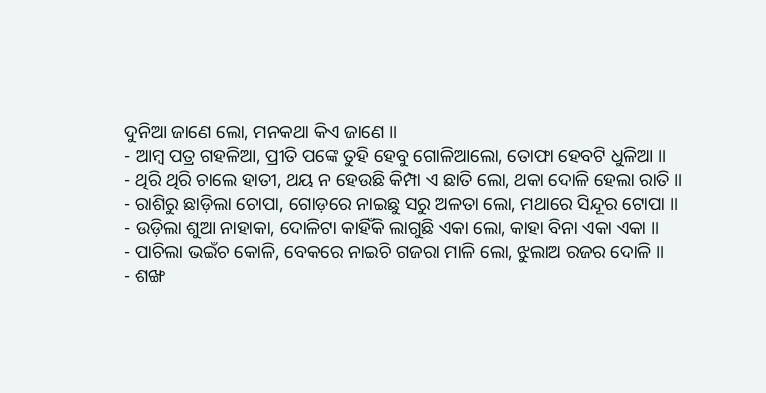ଦୁନିଆ ଜାଣେ ଲୋ, ମନକଥା କିଏ ଜାଣେ ॥
- ଆମ୍ବ ପତ୍ର ଗହଳିଆ, ପ୍ରୀତି ପଙ୍କେ ତୁହି ହେବୁ ଗୋଳିଆଲୋ, ତୋଫା ହେବଟି ଧୁଳିଆ ॥
- ଥିରି ଥିରି ଚାଲେ ହାତୀ, ଥୟ ନ ହେଉଛି କିମ୍ପା ଏ ଛାତି ଲୋ, ଥକା ଦୋଳି ହେଲା ରାତି ॥
- ରାଶିରୁ ଛାଡ଼ିଲା ଚୋପା, ଗୋଡ଼ରେ ନାଇଛୁ ସରୁ ଅଳତା ଲୋ, ମଥାରେ ସିନ୍ଦୂର ଟୋପା ॥
- ଉଡ଼ିଲା ଶୁଆ ନାହାକା, ଦୋଳିଟା କାହିଁକି ଲାଗୁଛି ଏକା ଲୋ, କାହା ବିନା ଏକା ଏକା ॥
- ପାଚିଲା ଭଇଁଚ କୋଳି, ବେକରେ ନାଇଚି ଗଜରା ମାଳି ଲୋ, ଝୁଲାଅ ରଜର ଦୋଳି ॥
- ଶଙ୍ଖ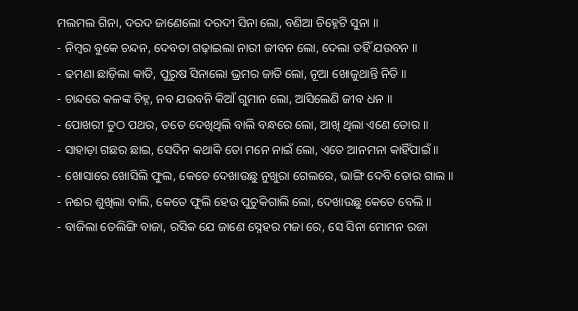ମଲମଲ ଗିନା, ଦରଦ ଜାଣେଲୋ ଦରଦୀ ସିନା ଲୋ, ବଣିଆ ଚିହ୍ନେଟି ସୁନା ॥
- ନିମ୍ବର ବୁକେ ଚନ୍ଦନ, ଦେବତା ଗଢ଼ାଇଲା ନାରୀ ଜୀବନ ଲୋ, ଦେଲା ତହିଁ ଯଉବନ ॥
- ଢମଣା ଛାଡ଼ିଲା କାତି, ପୁରୁଷ ସିନାଲୋ ଭ୍ରମର ଜାତି ଲୋ, ନୂଆ ଖୋଜୁଥାନ୍ତି ନିତି ॥
- ଚାନ୍ଦରେ କଳଙ୍କ ଚିହ୍ନ, ନବ ଯଉବନି କିଆଁ ଗୁମାନ ଲୋ, ଆସିଲେଣି ଜୀବ ଧନ ॥
- ପୋଖରୀ ତୁଠ ପଥର, ତତେ ଦେଖିଥିଲି ବାଲି ବନ୍ଧରେ ଲୋ, ଆଖି ଥିଲା ଏଣେ ତୋର ॥
- ସାହାଡ଼ା ଗଛର ଛାଇ, ସେଦିନ କଥାକି ତୋ ମନେ ନାଇଁ ଲୋ, ଏତେ ଆନମନା କାହିଁପାଇଁ ॥
- ଖୋସାରେ ଖୋସିଲି ଫୁଲ, କେତେ ଦେଖାଉଛୁ ନୁଖୁରା ଗେଲରେ, ଭାଙ୍ଗି ଦେବି ତୋର ଗାଲ ॥
- ନଈର ଶୁଖିଲା ବାଲି, କେତେ ଫୁଲି ହେଉ ପୁଚୁକିଗାଲି ଲୋ, ଦେଖାଉଛୁ କେତେ ବେଲି ॥
- ବାଜିଲା ତେଲିଙ୍ଗି ବାଜା, ରସିକ ଯେ ଜାଣେ ସ୍ନେହର ମଜା ରେ, ସେ ସିନା ମୋମନ ରଜା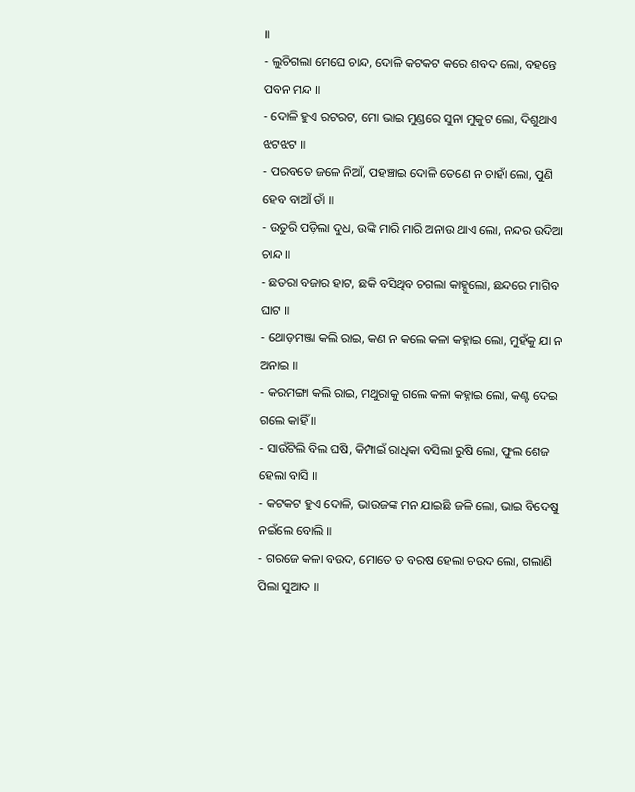॥
- ଲୁଚିଗଲା ମେଘେ ଚାନ୍ଦ, ଦୋଳି କଟକଟ କରେ ଶବଦ ଲୋ, ବହନ୍ତେ ପବନ ମନ୍ଦ ॥
- ଦୋଳି ହୁଏ ରଟରଟ, ମୋ ଭାଇ ମୁଣ୍ଡରେ ସୁନା ମୁକୁଟ ଲୋ, ଦିଶୁଥାଏ ଝଟଝଟ ॥
- ପରବତେ ଜଳେ ନିଆଁ, ପହଞ୍ଚାଇ ଦୋଳି ତେଣେ ନ ଚାହାଁ ଲୋ, ପୁଣି ହେବ ବାଆଁ ଡାଁ ॥
- ଉତୁରି ପଡ଼ିଲା ଦୁଧ, ଉଙ୍କି ମାରି ମାରି ଅନାଉ ଥାଏ ଲୋ, ନନ୍ଦର ଉଦିଆ ଚାନ୍ଦ ॥
- ଛତରା ବଜାର ହାଟ, ଛକି ବସିଥିବ ଚଗଲା କାହ୍ନୁଲୋ, ଛନ୍ଦରେ ମାଗିବ ଘାଟ ॥
- ଥୋଡ଼ମଞ୍ଜା କଲି ରାଇ, କଣ ନ କଲେ କଳା କହ୍ନାଇ ଲୋ, ମୁହଁକୁ ଯା ନ ଅନାଇ ॥
- କରମଙ୍ଗା କଲି ରାଇ, ମଥୁରାକୁ ଗଲେ କଳା କହ୍ନାଇ ଲୋ, କଣ୍ଟ ଦେଇ ଗଲେ କାହିଁ ॥
- ସାଉଁଟିଲି ବିଲ ଘଷି, କିମ୍ପାଇଁ ରାଧିକା ବସିଲା ରୁଷି ଲୋ, ଫୁଲ ଶେଜ ହେଲା ବାସି ॥
- କଟକଟ ହୁଏ ଦୋଳି, ଭାଉଜଙ୍କ ମନ ଯାଇଛି ଜଳି ଲୋ, ଭାଇ ବିଦେଷୁ ନଇଁଲେ ବୋଲି ॥
- ଗରଜେ କଳା ବଉଦ, ମୋତେ ତ ବରଷ ହେଲା ଚଉଦ ଲୋ, ଗଲାଣି ପିଲା ସୁଆଦ ॥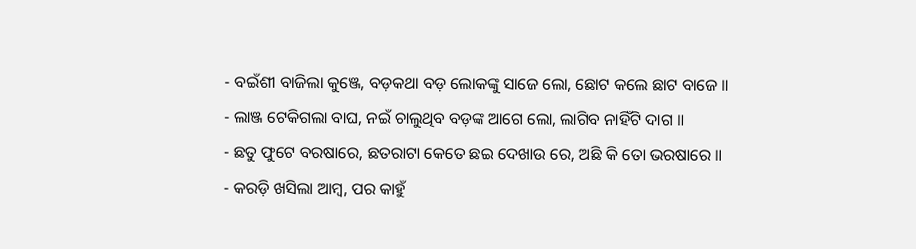- ବଇଁଶୀ ବାଜିଲା କୁଞ୍ଜେ, ବଡ଼କଥା ବଡ଼ ଲୋକଙ୍କୁ ସାଜେ ଲୋ, ଛୋଟ କଲେ ଛାଟ ବାଜେ ॥
- ଲାଞ୍ଜ ଟେକିଗଲା ବାଘ, ନଇଁ ଚାଲୁଥିବ ବଡ଼ଙ୍କ ଆଗେ ଲୋ, ଲାଗିବ ନାହିଁଟି ଦାଗ ॥
- ଛତୁ ଫୁଟେ ବରଷାରେ, ଛତରାଟା କେତେ ଛଇ ଦେଖାଉ ରେ, ଅଛି କି ତୋ ଭରଷାରେ ॥
- କରଡ଼ି ଖସିଲା ଆମ୍ବ, ପର କାହୁଁ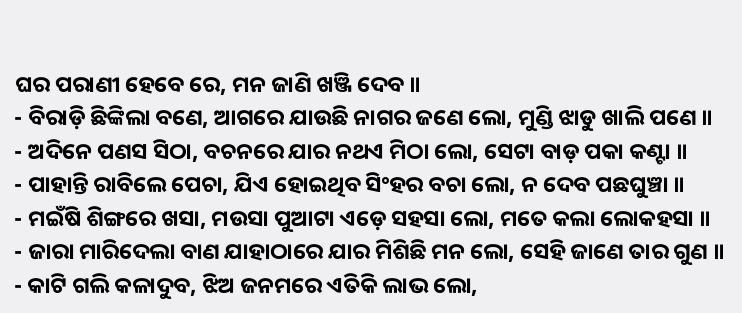ଘର ପରାଣୀ ହେବେ ରେ, ମନ ଜାଣି ଖଞ୍ଜି ଦେବ ॥
- ବିରାଡ଼ି ଛିଙ୍କିଲା ବଣେ, ଆଗରେ ଯାଉଛି ନାଗର ଜଣେ ଲୋ, ମୁଣ୍ଡି ଝାଡୁ ଖାଲି ପଣେ ॥
- ଅଦିନେ ପଣସ ସିଠା, ବଚନରେ ଯାର ନଥଏ ମିଠା ଲୋ, ସେଟା ବାଡ଼ ପକା କଣ୍ଟା ॥
- ପାହାନ୍ତି ରାବିଲେ ପେଚା, ଯିଏ ହୋଇଥିବ ସିଂହର ବଚା ଲୋ, ନ ଦେବ ପଛଘୁଞ୍ଚା ॥
- ମଇଁଷି ଶିଙ୍ଗରେ ଖସା, ମଉସା ପୁଆଟା ଏଡ଼େ ସହସା ଲୋ, ମତେ କଲା ଲୋକହସା ॥
- ଜାରା ମାରିଦେଲା ବାଣ ଯାହାଠାରେ ଯାର ମିଶିଛି ମନ ଲୋ, ସେହି ଜାଣେ ତାର ଗୁଣ ॥
- କାଟି ଗଲି କଳାଦୁବ, ଝିଅ ଜନମରେ ଏତିକି ଲାଭ ଲୋ,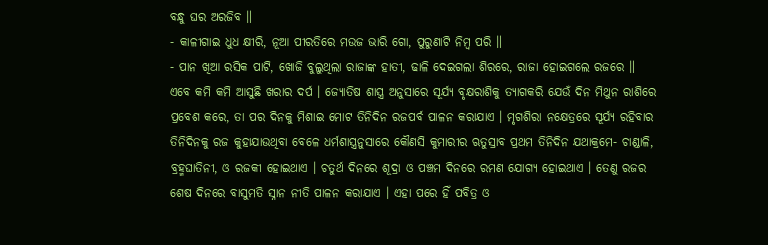ବନ୍ଧୁ ଘର ଅରଜିବ ॥
- କାଳୀଗାଇ ଧୁଧ କ୍ଷୀରି, ନୂଆ ପୀରତିରେ ମଉଜ ଭାରି ଗୋ, ପୁରୁଣାଟି ନିମ୍ବ ପରି ॥
- ପାନ ଖିଆ ରସିକ ପାଟି, ଖୋଜି ବୁଲୁଥିଲା ରାଜାଙ୍କ ହାତୀ, ଢାଳି ଦେଇଗଲା ଶିରରେ, ରାଜା ହୋଇଗଲେ ରଜରେ ॥
ଏବେ କମି କମି ଆସୁଛି ଖରାର ଦର୍ପ । ଜ୍ୟୋତିଷ ଶାସ୍ତ୍ର ଅନୁସାରେ ସୂର୍ଯ୍ୟ ବୃକ୍ଷରାଶିକୁ ତ୍ୟାଗକରି ଯେଉଁ ଦିନ ମିଥୁନ ରାଶିରେ ପ୍ରବେଶ କରେ, ତା ପର ଦିନକୁ ମିଶାଇ ମୋଟ ତିନିଦିନ ରଜପର୍ବ ପାଳନ କରାଯାଏ । ମୃଗଶିରା ନକ୍ଷେତ୍ରରେ ସୂର୍ଯ୍ୟ ରହିବାର ତିନିଦିନକୁ ରଜ କୁହାଯାଉଥିବା ବେଳେ ଧର୍ମଶାସ୍ତ୍ରନୁସାରେ କୌଣସି କୁମାରୀର ଋତୁସ୍ରାବ ପ୍ରଥମ ତିନିଦିନ ଯଥାକ୍ରମେ- ଚାଣ୍ଡାଳି, ବ୍ରହ୍ମଘାତିନୀ, ଓ ରଜକୀ ହୋଇଥାଏ । ଚତୁର୍ଥ ଦିନରେ ଶୂଦ୍ରା ଓ ପଞ୍ଚମ ଦିନରେ ରମଣ ଯୋଗ୍ୟ ହୋଇଥାଏ । ତେଣୁ ରଜର ଶେଷ ଦିନରେ ବାସୁମତି ସ୍ନାନ ନୀତି ପାଳନ କରାଯାଏ । ଏହା ପରେ ହିଁ ପବିତ୍ର ଓ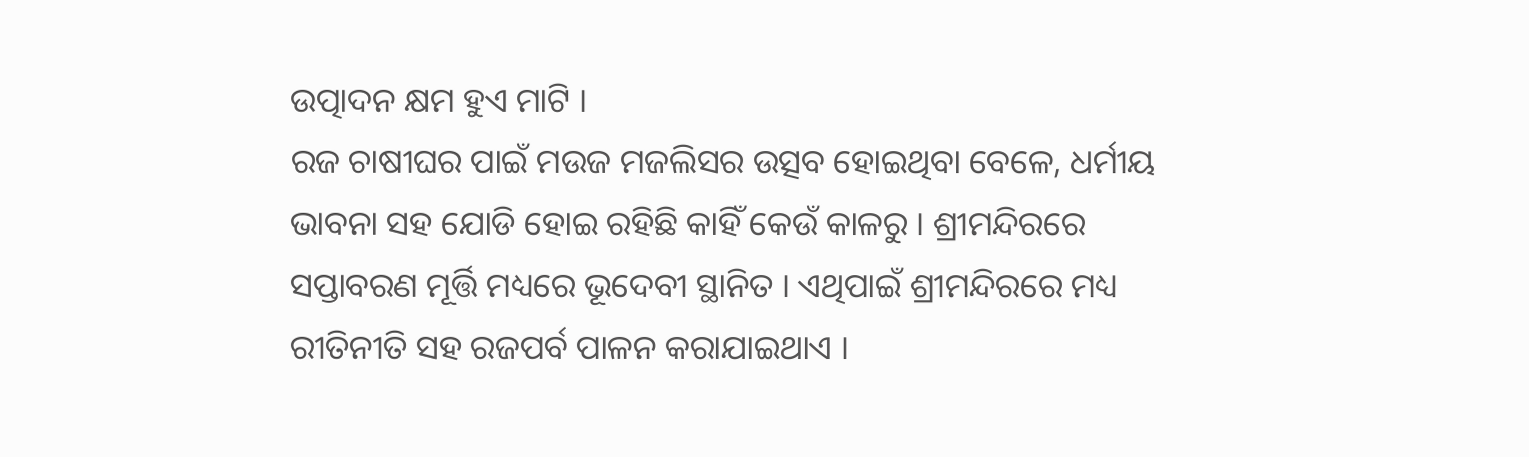ଉତ୍ପାଦନ କ୍ଷମ ହୁଏ ମାଟି ।
ରଜ ଚାଷୀଘର ପାଇଁ ମଉଜ ମଜଲିସର ଉତ୍ସବ ହୋଇଥିବା ବେଳେ, ଧର୍ମୀୟ ଭାବନା ସହ ଯୋଡି ହୋଇ ରହିଛି କାହିଁ କେଉଁ କାଳରୁ । ଶ୍ରୀମନ୍ଦିରରେ ସପ୍ତାବରଣ ମୂର୍ତ୍ତି ମଧ୍ୟରେ ଭୂଦେବୀ ସ୍ଥାନିତ । ଏଥିପାଇଁ ଶ୍ରୀମନ୍ଦିରରେ ମଧ୍ୟ ରୀତିନୀତି ସହ ରଜପର୍ବ ପାଳନ କରାଯାଇଥାଏ ।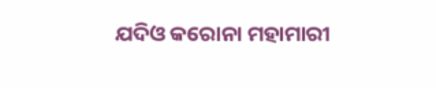ଯଦିଓ କରୋନା ମହାମାରୀ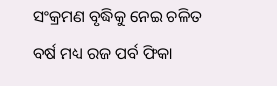ସଂକ୍ରମଣ ବୃଦ୍ଧିକୁ ନେଇ ଚଳିତ ବର୍ଷ ମଧ୍ୟ ରଜ ପର୍ବ ଫିକା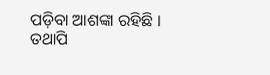ପଡ଼ିବା ଆଶଙ୍କା ରହିଛି । ତଥାପି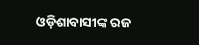ଓଡ଼ିଶାବାସୀଙ୍କ ରଜ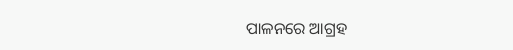ପାଳନରେ ଆଗ୍ରହ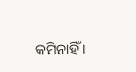କମିନାହିଁ ।